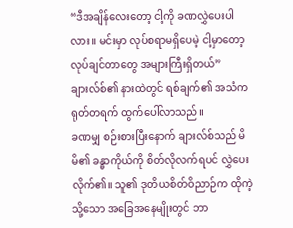“ဒီအချိန်လေးတော့ ငါ့ကို ခဏလွှဲပေးပါလား။ မင်းမှာ လုပ်စရာမရှိပေမဲ့ ငါ့မှာတော့ လုပ်ချင်တာတွေ အများကြီးရှိတယ်” ချားလ်စ်၏ နားထဲတွင် ရစ်ချက်၏ အသံက ရုတ်တရက် ထွက်ပေါ်လာသည်။
ခဏမျှ စဉ်းစားပြီးနောက် ချားလ်စ်သည် မိမိ၏ ခန္ဓာကိုယ်ကို စိတ်လိုလက်ရပင် လွှဲပေးလိုက်၏။ သူ၏ ဒုတိယစိတ်ဝိညာဉ်က ထိုကဲ့သို့သော အခြေအနေမျိုးတွင် ဘာ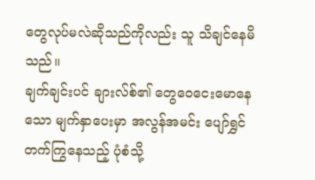တွေလုပ်မလဲဆိုသည်ကိုလည်း သူ သိချင်နေမိသည်။
ချက်ချင်းပင် ချားလ်စ်၏ တွေဝေငေးမောနေသော မျက်နှာပေးမှာ အလွန်အမင်း ပျော်ရွှင်တက်ကြွနေသည့် ပုံစံသို့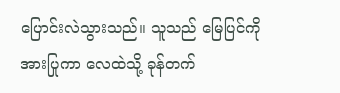ပြောင်းလဲသွားသည်။ သူသည် မြေပြင်ကို အားပြုကာ လေထဲသို့ ခုန်တက်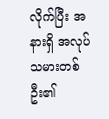လိုက်ပြီး အနားရှိ အလုပ်သမားတစ်ဦး၏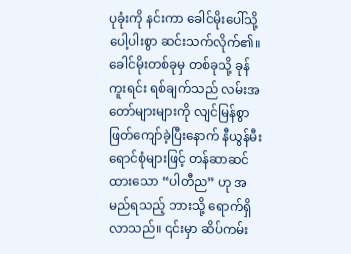ပုခုံးကို နင်းကာ ခေါင်မိုးပေါ်သို့ ပေါ့ပါးစွာ ဆင်းသက်လိုက်၏။
ခေါင်မိုးတစ်ခုမှ တစ်ခုသို့ ခုန်ကူးရင်း ရစ်ချက်သည် လမ်းအတော်များများကို လျင်မြန်စွာ ဖြတ်ကျော်ခဲ့ပြီးနောက် နီယွန်မီးရောင်စုံများဖြင့် တန်ဆာဆင်ထားသော “ပါတီည” ဟု အမည်ရသည့် ဘားသို့ ရောက်ရှိလာသည်။ ၎င်းမှာ ဆိပ်ကမ်း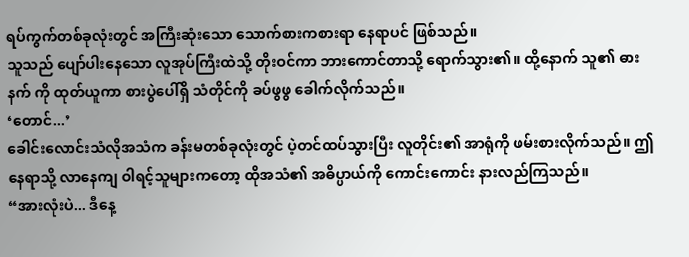ရပ်ကွက်တစ်ခုလုံးတွင် အကြီးဆုံးသော သောက်စားကစားရာ နေရာပင် ဖြစ်သည်။
သူသည် ပျော်ပါးနေသော လူအုပ်ကြီးထဲသို့ တိုးဝင်ကာ ဘားကောင်တာသို့ ရောက်သွား၏။ ထို့နောက် သူ၏ ဓားနက် ကို ထုတ်ယူကာ စားပွဲပေါ်ရှိ သံတိုင်ကို ခပ်ဖွဖွ ခေါက်လိုက်သည်။
‘တောင်...’
ခေါင်းလောင်းသံလိုအသံက ခန်းမတစ်ခုလုံးတွင် ပဲ့တင်ထပ်သွားပြီး လူတိုင်း၏ အာရုံကို ဖမ်းစားလိုက်သည်။ ဤနေရာသို့ လာနေကျ ဝါရင့်သူများကတော့ ထိုအသံ၏ အဓိပ္ပာယ်ကို ကောင်းကောင်း နားလည်ကြသည်။
“အားလုံးပဲ... ဒီနေ့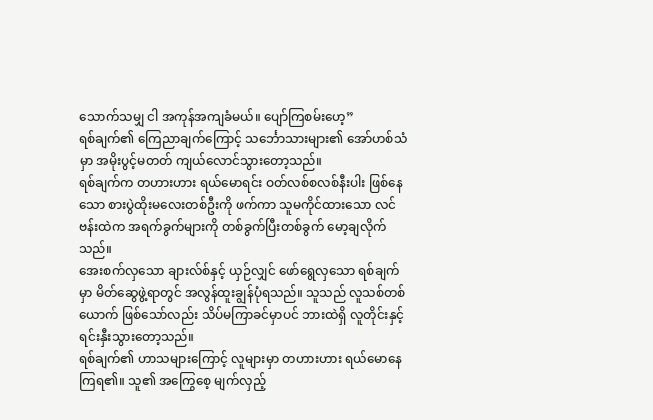သောက်သမျှ ငါ အကုန်အကျခံမယ်။ ပျော်ကြစမ်းဟေ့”
ရစ်ချက်၏ ကြေညာချက်ကြောင့် သင်္ဘောသားများ၏ အော်ဟစ်သံမှာ အမိုးပွင့်မတတ် ကျယ်လောင်သွားတော့သည်။
ရစ်ချက်က တဟားဟား ရယ်မောရင်း ဝတ်လစ်စလစ်နီးပါး ဖြစ်နေသော စားပွဲထိုးမလေးတစ်ဦးကို ဖက်ကာ သူမကိုင်ထားသော လင်ဗန်းထဲက အရက်ခွက်များကို တစ်ခွက်ပြီးတစ်ခွက် မော့ချလိုက်သည်။
အေးစက်လှသော ချားလ်စ်နှင့် ယှဉ်လျှင် ဖော်ရွေလှသော ရစ်ချက်မှာ မိတ်ဆွေဖွဲ့ရာတွင် အလွန်ထူးချွန်ပုံရသည်။ သူသည် လူသစ်တစ်ယောက် ဖြစ်သော်လည်း သိပ်မကြာခင်မှာပင် ဘားထဲရှိ လူတိုင်းနှင့် ရင်းနှီးသွားတော့သည်။
ရစ်ချက်၏ ဟာသများကြောင့် လူများမှာ တဟားဟား ရယ်မောနေကြရ၏။ သူ၏ အကြွေစေ့ မျက်လှည့်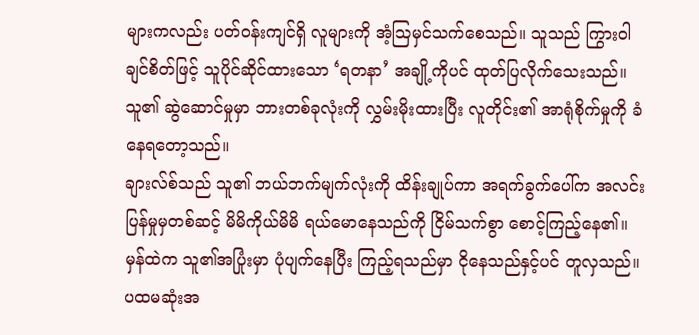များကလည်း ပတ်ဝန်းကျင်ရှိ လူများကို အံ့ဩမှင်သက်စေသည်။ သူသည် ကြွားဝါချင်စိတ်ဖြင့် သူပိုင်ဆိုင်ထားသော ‘ရတနာ’ အချို့ကိုပင် ထုတ်ပြလိုက်သေးသည်။ သူ၏ ဆွဲဆောင်မှုမှာ ဘားတစ်ခုလုံးကို လွှမ်းမိုးထားပြီး လူတိုင်း၏ အာရုံစိုက်မှုကို ခံနေရတော့သည်။
ချားလ်စ်သည် သူ၏ ဘယ်ဘက်မျက်လုံးကို ထိန်းချုပ်ကာ အရက်ခွက်ပေါ်က အလင်းပြန်မှုမှတစ်ဆင့် မိမိကိုယ်မိမိ ရယ်မောနေသည်ကို ငြိမ်သက်စွာ စောင့်ကြည့်နေ၏။
မှန်ထဲက သူ၏အပြုံးမှာ ပုံပျက်နေပြီး ကြည့်ရသည်မှာ ငိုနေသည်နှင့်ပင် တူလှသည်။ ပထမဆုံးအ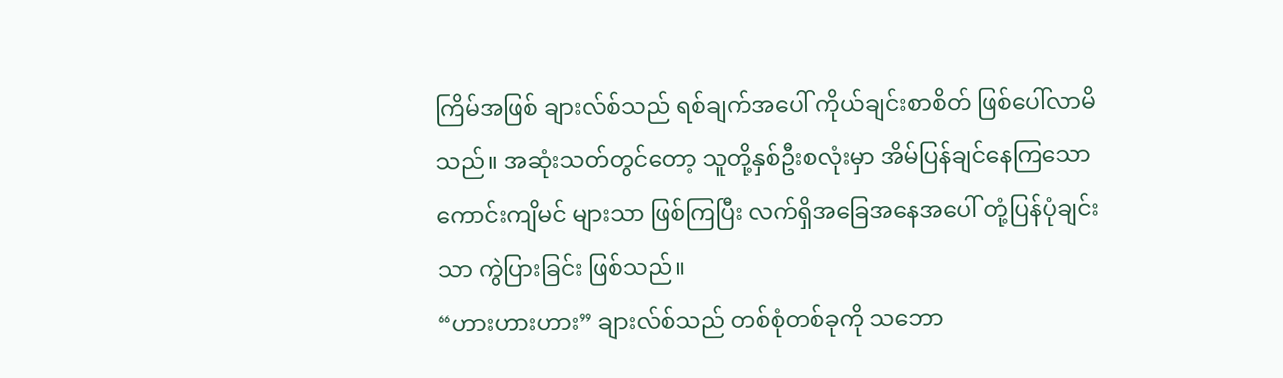ကြိမ်အဖြစ် ချားလ်စ်သည် ရစ်ချက်အပေါ် ကိုယ်ချင်းစာစိတ် ဖြစ်ပေါ်လာမိသည်။ အဆုံးသတ်တွင်တော့ သူတို့နှစ်ဦးစလုံးမှာ အိမ်ပြန်ချင်နေကြသော ကောင်းကျိမင် များသာ ဖြစ်ကြပြီး လက်ရှိအခြေအနေအပေါ် တုံ့ပြန်ပုံချင်းသာ ကွဲပြားခြင်း ဖြစ်သည်။
“ဟားဟားဟား” ချားလ်စ်သည် တစ်စုံတစ်ခုကို သဘော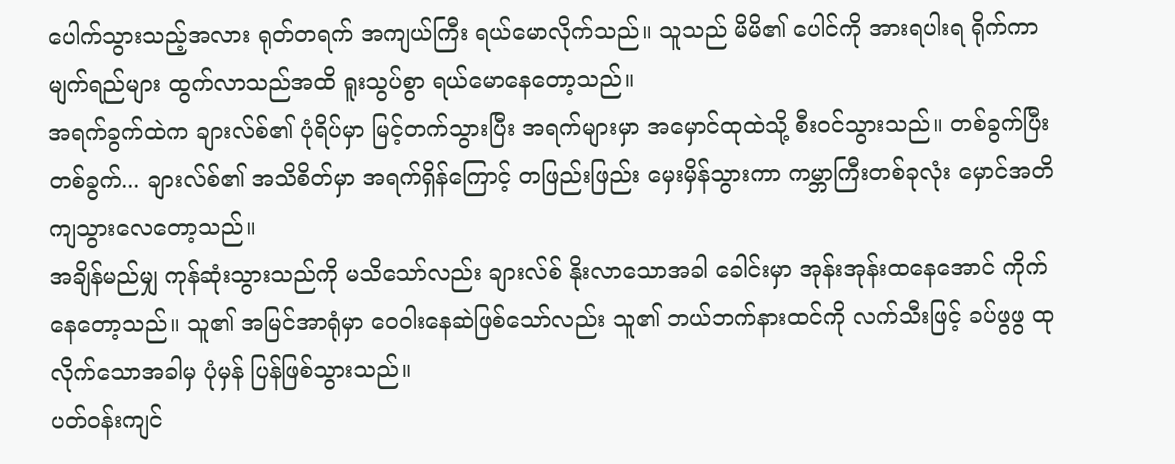ပေါက်သွားသည့်အလား ရုတ်တရက် အကျယ်ကြီး ရယ်မောလိုက်သည်။ သူသည် မိမိ၏ ပေါင်ကို အားရပါးရ ရိုက်ကာ မျက်ရည်များ ထွက်လာသည်အထိ ရူးသွပ်စွာ ရယ်မောနေတော့သည်။
အရက်ခွက်ထဲက ချားလ်စ်၏ ပုံရိပ်မှာ မြင့်တက်သွားပြီး အရက်များမှာ အမှောင်ထုထဲသို့ စီးဝင်သွားသည်။ တစ်ခွက်ပြီးတစ်ခွက်... ချားလ်စ်၏ အသိစိတ်မှာ အရက်ရှိန်ကြောင့် တဖြည်းဖြည်း မှေးမှိန်သွားကာ ကမ္ဘာကြီးတစ်ခုလုံး မှောင်အတိ ကျသွားလေတော့သည်။
အချိန်မည်မျှ ကုန်ဆုံးသွားသည်ကို မသိသော်လည်း ချားလ်စ် နိုးလာသောအခါ ခေါင်းမှာ အုန်းအုန်းထနေအောင် ကိုက်နေတော့သည်။ သူ၏ အမြင်အာရုံမှာ ဝေဝါးနေဆဲဖြစ်သော်လည်း သူ၏ ဘယ်ဘက်နားထင်ကို လက်သီးဖြင့် ခပ်ဖွဖွ ထုလိုက်သောအခါမှ ပုံမှန် ပြန်ဖြစ်သွားသည်။
ပတ်ဝန်းကျင်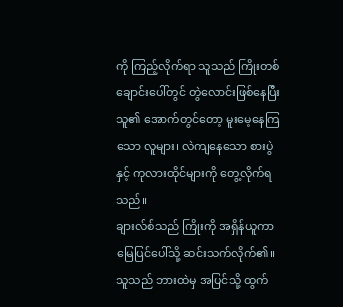ကို ကြည့်လိုက်ရာ သူသည် ကြိုးတစ်ချောင်းပေါ်တွင် တွဲလောင်းဖြစ်နေပြီး သူ၏ အောက်တွင်တော့ မူးမေ့နေကြသော လူများ၊ လဲကျနေသော စားပွဲနှင့် ကုလားထိုင်များကို တွေ့လိုက်ရသည်။
ချားလ်စ်သည် ကြိုးကို အရှိန်ယူကာ မြေပြင်ပေါ်သို့ ဆင်းသက်လိုက်၏။ သူသည် ဘားထဲမှ အပြင်သို့ ထွက်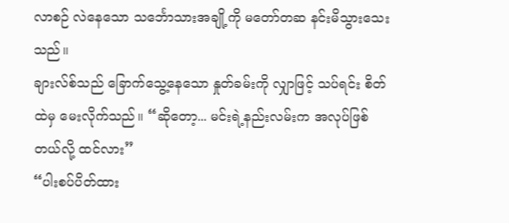လာစဉ် လဲနေသော သင်္ဘောသားအချို့ကို မတော်တဆ နင်းမိသွားသေးသည်။
ချားလ်စ်သည် ခြောက်သွေ့နေသော နှုတ်ခမ်းကို လျှာဖြင့် သပ်ရင်း စိတ်ထဲမှ မေးလိုက်သည်။ “ဆိုတော့... မင်းရဲ့နည်းလမ်းက အလုပ်ဖြစ်တယ်လို့ ထင်လား”
“ပါးစပ်ပိတ်ထား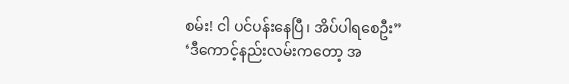စမ်း! ငါ ပင်ပန်းနေပြီ၊ အိပ်ပါရစေဦး”
‘ဒီကောင့်နည်းလမ်းကတော့ အ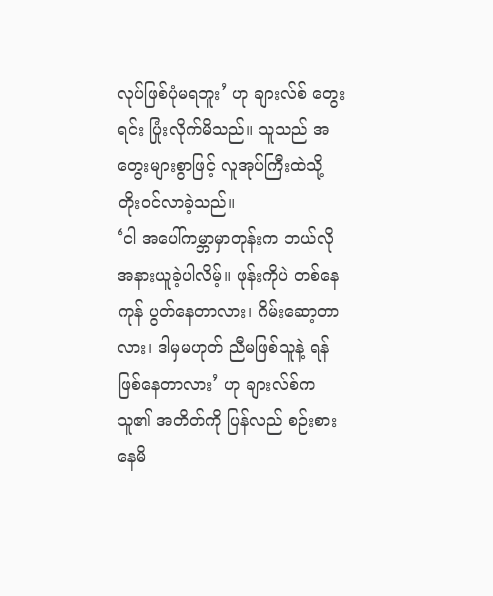လုပ်ဖြစ်ပုံမရဘူး’ ဟု ချားလ်စ် တွေးရင်း ပြုံးလိုက်မိသည်။ သူသည် အတွေးများစွာဖြင့် လူအုပ်ကြီးထဲသို့ တိုးဝင်လာခဲ့သည်။
‘ငါ အပေါ်ကမ္ဘာမှာတုန်းက ဘယ်လို အနားယူခဲ့ပါလိမ့်။ ဖုန်းကိုပဲ တစ်နေကုန် ပွတ်နေတာလား၊ ဂိမ်းဆော့တာလား၊ ဒါမှမဟုတ် ညီမဖြစ်သူနဲ့ ရန်ဖြစ်နေတာလား’ ဟု ချားလ်စ်က သူ၏ အတိတ်ကို ပြန်လည် စဉ်းစားနေမိ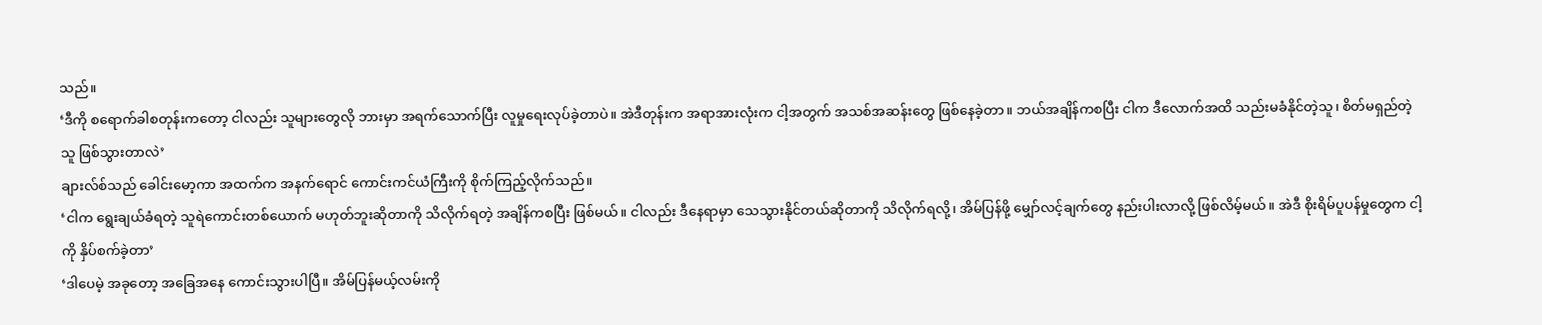သည်။
‘ဒီကို စရောက်ခါစတုန်းကတော့ ငါလည်း သူများတွေလို ဘားမှာ အရက်သောက်ပြီး လူမှုရေးလုပ်ခဲ့တာပဲ။ အဲဒီတုန်းက အရာအားလုံးက ငါ့အတွက် အသစ်အဆန်းတွေ ဖြစ်နေခဲ့တာ။ ဘယ်အချိန်ကစပြီး ငါက ဒီလောက်အထိ သည်းမခံနိုင်တဲ့သူ၊ စိတ်မရှည်တဲ့သူ ဖြစ်သွားတာလဲ’
ချားလ်စ်သည် ခေါင်းမော့ကာ အထက်က အနက်ရောင် ကောင်းကင်ယံကြီးကို စိုက်ကြည့်လိုက်သည်။
‘ငါက ရွေးချယ်ခံရတဲ့ သူရဲကောင်းတစ်ယောက် မဟုတ်ဘူးဆိုတာကို သိလိုက်ရတဲ့ အချိန်ကစပြီး ဖြစ်မယ်။ ငါလည်း ဒီနေရာမှာ သေသွားနိုင်တယ်ဆိုတာကို သိလိုက်ရလို့၊ အိမ်ပြန်ဖို့ မျှော်လင့်ချက်တွေ နည်းပါးလာလို့ ဖြစ်လိမ့်မယ်။ အဲဒီ စိုးရိမ်ပူပန်မှုတွေက ငါ့ကို နှိပ်စက်ခဲ့တာ’
‘ဒါပေမဲ့ အခုတော့ အခြေအနေ ကောင်းသွားပါပြီ။ အိမ်ပြန်မယ့်လမ်းကို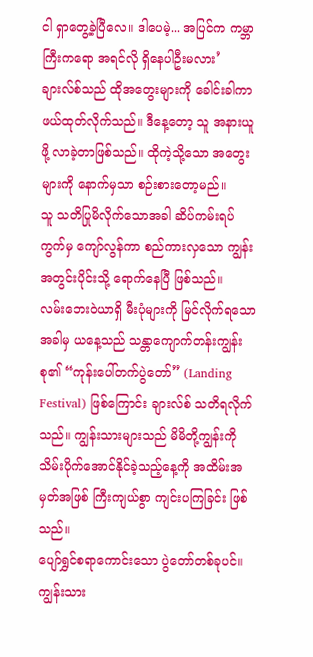ငါ ရှာတွေ့ခဲ့ပြီလေ။ ဒါပေမဲ့... အပြင်က ကမ္ဘာကြီးကရော အရင်လို ရှိနေပါဦးမလား’
ချားလ်စ်သည် ထိုအတွေးများကို ခေါင်းခါကာ ဖယ်ထုတ်လိုက်သည်။ ဒီနေ့တော့ သူ အနားယူဖို့ လာခဲ့တာဖြစ်သည်။ ထိုကဲ့သို့သော အတွေးများကို နောက်မှသာ စဉ်းစားတော့မည်။
သူ သတိပြုမိလိုက်သောအခါ ဆိပ်ကမ်းရပ်ကွက်မှ ကျော်လွန်ကာ စည်ကားလှသော ကျွန်းအတွင်းပိုင်းသို့ ရောက်နေပြီ ဖြစ်သည်။
လမ်းဘေးဝဲယာရှိ မီးပုံများကို မြင်လိုက်ရသောအခါမှ ယနေ့သည် သန္တာကျောက်တန်းကျွန်းစု၏ “ကုန်းပေါ်တက်ပွဲတော်” (Landing Festival) ဖြစ်ကြောင်း ချားလ်စ် သတိရလိုက်သည်။ ကျွန်းသားများသည် မိမိတို့ကျွန်းကို သိမ်းပိုက်အောင်နိုင်ခဲ့သည့်နေ့ကို အထိမ်းအမှတ်အဖြစ် ကြီးကျယ်စွာ ကျင်းပကြခြင်း ဖြစ်သည်။
ပျော်ရွှင်စရာကောင်းသော ပွဲတော်တစ်ခုပင်။ ကျွန်းသား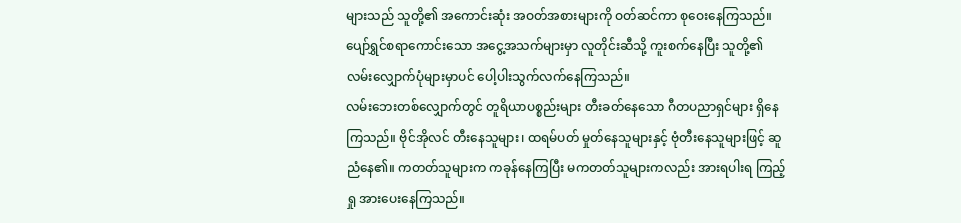များသည် သူတို့၏ အကောင်းဆုံး အဝတ်အစားများကို ဝတ်ဆင်ကာ စုဝေးနေကြသည်။ ပျော်ရွှင်စရာကောင်းသော အငွေ့အသက်များမှာ လူတိုင်းဆီသို့ ကူးစက်နေပြီး သူတို့၏ လမ်းလျှောက်ပုံများမှာပင် ပေါ့ပါးသွက်လက်နေကြသည်။
လမ်းဘေးတစ်လျှောက်တွင် တူရိယာပစ္စည်းများ တီးခတ်နေသော ဂီတပညာရှင်များ ရှိနေကြသည်။ ဗိုင်အိုလင် တီးနေသူများ၊ ထရမ်ပတ် မှုတ်နေသူများနှင့် ဗုံတီးနေသူများဖြင့် ဆူညံနေ၏။ ကတတ်သူများက ကခုန်နေကြပြီး မကတတ်သူများကလည်း အားရပါးရ ကြည့်ရှု အားပေးနေကြသည်။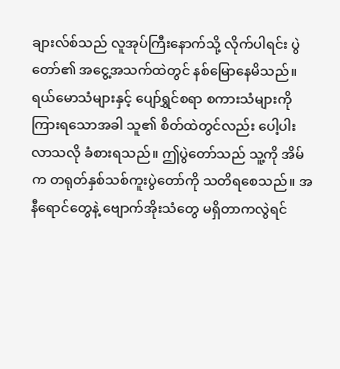ချားလ်စ်သည် လူအုပ်ကြီးနောက်သို့ လိုက်ပါရင်း ပွဲတော်၏ အငွေ့အသက်ထဲတွင် နစ်မြောနေမိသည်။ ရယ်မောသံများနှင့် ပျော်ရွှင်စရာ စကားသံများကို ကြားရသောအခါ သူ၏ စိတ်ထဲတွင်လည်း ပေါ့ပါးလာသလို ခံစားရသည်။ ဤပွဲတော်သည် သူ့ကို အိမ်က တရုတ်နှစ်သစ်ကူးပွဲတော်ကို သတိရစေသည်။ အနီရောင်တွေနဲ့ ဗျောက်အိုးသံတွေ မရှိတာကလွဲရင်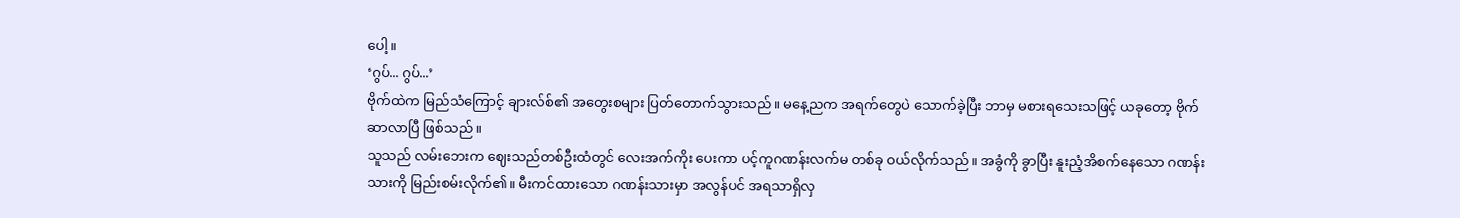ပေါ့။
‘ဂွပ်... ဂွပ်...’
ဗိုက်ထဲက မြည်သံကြောင့် ချားလ်စ်၏ အတွေးစများ ပြတ်တောက်သွားသည်။ မနေ့ညက အရက်တွေပဲ သောက်ခဲ့ပြီး ဘာမှ မစားရသေးသဖြင့် ယခုတော့ ဗိုက်ဆာလာပြီ ဖြစ်သည်။
သူသည် လမ်းဘေးက ဈေးသည်တစ်ဦးထံတွင် လေးအက်ကိုး ပေးကာ ပင့်ကူဂဏန်းလက်မ တစ်ခု ဝယ်လိုက်သည်။ အခွံကို ခွာပြီး နူးညံ့အိစက်နေသော ဂဏန်းသားကို မြည်းစမ်းလိုက်၏။ မီးကင်ထားသော ဂဏန်းသားမှာ အလွန်ပင် အရသာရှိလှ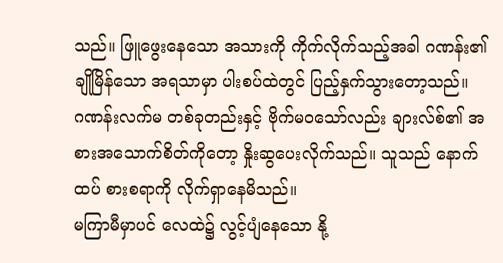သည်။ ဖြူဖွေးနေသော အသားကို ကိုက်လိုက်သည့်အခါ ဂဏန်း၏ ချိုမြိန်သော အရသာမှာ ပါးစပ်ထဲတွင် ပြည့်နှက်သွားတော့သည်။
ဂဏန်းလက်မ တစ်ခုတည်းနှင့် ဗိုက်မဝသော်လည်း ချားလ်စ်၏ အစားအသောက်စိတ်ကိုတော့ နှိုးဆွပေးလိုက်သည်။ သူသည် နောက်ထပ် စားစရာကို လိုက်ရှာနေမိသည်။
မကြာမီမှာပင် လေထဲ၌ လွင့်ပျံနေသော နို့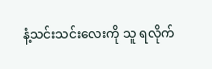နံ့သင်းသင်းလေးကို သူ ရလိုက်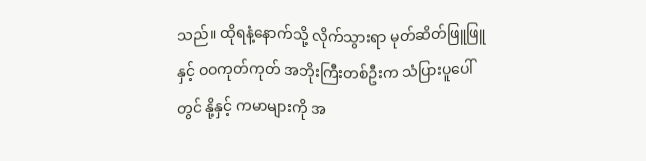သည်။ ထိုရနံ့နောက်သို့ လိုက်သွားရာ မုတ်ဆိတ်ဖြူဖြူနှင့် ဝဝကုတ်ကုတ် အဘိုးကြီးတစ်ဦးက သံပြားပူပေါ်တွင် နို့နှင့် ကမာများကို အ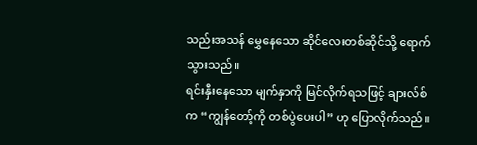သည်းအသန် မွှေနေသော ဆိုင်လေးတစ်ဆိုင်သို့ ရောက်သွားသည်။
ရင်းနှီးနေသော မျက်နှာကို မြင်လိုက်ရသဖြင့် ချားလ်စ်က “ကျွန်တော့်ကို တစ်ပွဲပေးပါ” ဟု ပြောလိုက်သည်။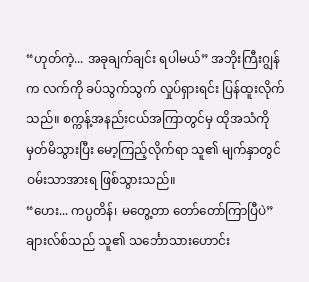“ဟုတ်ကဲ့... အခုချက်ချင်း ရပါမယ်” အဘိုးကြီးဂျွန်က လက်ကို ခပ်သွက်သွက် လှုပ်ရှားရင်း ပြန်ထူးလိုက်သည်။ စက္ကန့်အနည်းငယ်အကြာတွင်မှ ထိုအသံကို မှတ်မိသွားပြီး မော့ကြည့်လိုက်ရာ သူ၏ မျက်နှာတွင် ဝမ်းသာအားရ ဖြစ်သွားသည်။
“ဟေး... ကပ္ပတိန်၊ မတွေ့တာ တော်တော်ကြာပြီပဲ”
ချားလ်စ်သည် သူ၏ သင်္ဘောသားဟောင်း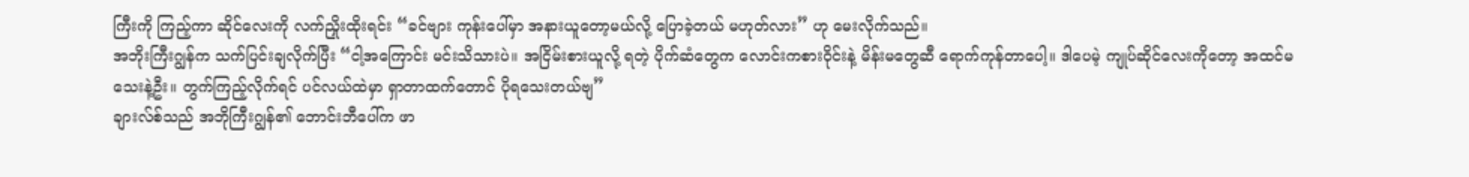ကြီးကို ကြည့်ကာ ဆိုင်လေးကို လက်ညှိုးထိုးရင်း “ခင်ဗျား ကုန်းပေါ်မှာ အနားယူတော့မယ်လို့ ပြောခဲ့တယ် မဟုတ်လား” ဟု မေးလိုက်သည်။
အဘိုးကြီးဂျွန်က သက်ပြင်းချလိုက်ပြီး “ငါ့အကြောင်း မင်းသိသားပဲ။ အငြိမ်းစားယူလို့ ရတဲ့ ပိုက်ဆံတွေက လောင်းကစားဝိုင်းနဲ့ မိန်းမတွေဆီ ရောက်ကုန်တာပေါ့။ ဒါပေမဲ့ ကျုပ်ဆိုင်လေးကိုတော့ အထင်မသေးနဲ့ဦး။ တွက်ကြည့်လိုက်ရင် ပင်လယ်ထဲမှာ ရှာတာထက်တောင် ပိုရသေးတယ်ဗျ”
ချားလ်စ်သည် အဘိုကြီးဂျွန်၏ ဘောင်းဘီပေါ်က ဖာ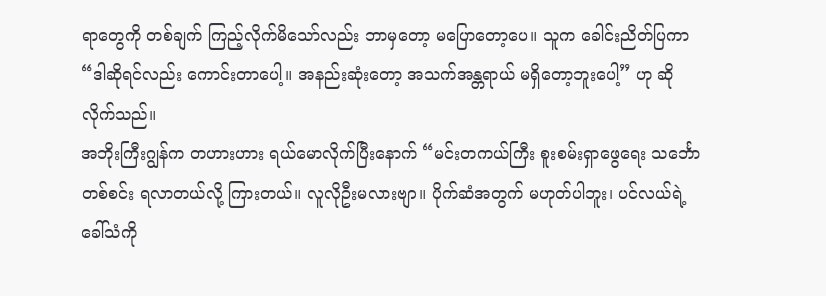ရာတွေကို တစ်ချက် ကြည့်လိုက်မိသော်လည်း ဘာမှတော့ မပြောတော့ပေ။ သူက ခေါင်းညိတ်ပြကာ “ဒါဆိုရင်လည်း ကောင်းတာပေါ့။ အနည်းဆုံးတော့ အသက်အန္တရာယ် မရှိတော့ဘူးပေါ့” ဟု ဆိုလိုက်သည်။
အဘိုးကြီးဂျွန်က တဟားဟား ရယ်မောလိုက်ပြီးနောက် “မင်းတကယ်ကြီး စူးစမ်းရှာဖွေရေး သင်္ဘောတစ်စင်း ရလာတယ်လို့ ကြားတယ်။ လူလိုဦးမလားဗျာ။ ပိုက်ဆံအတွက် မဟုတ်ပါဘူး၊ ပင်လယ်ရဲ့ ခေါ်သံကို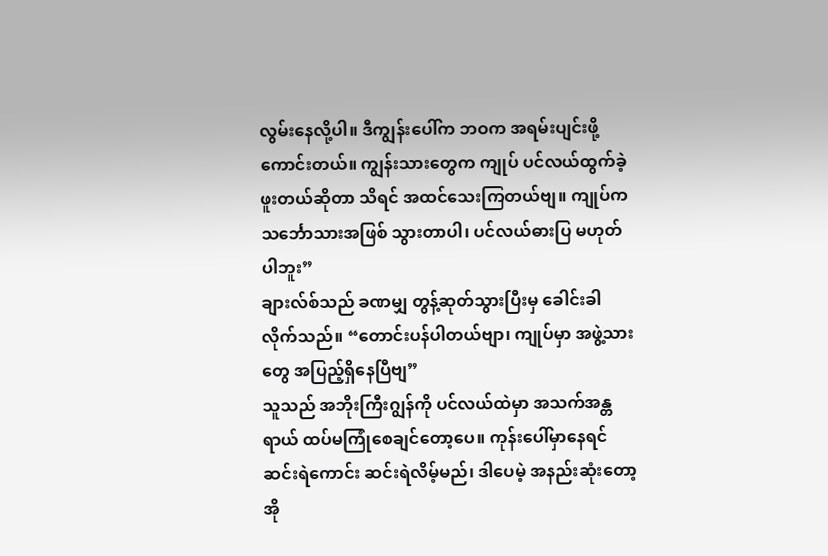လွမ်းနေလို့ပါ။ ဒီကျွန်းပေါ်က ဘဝက အရမ်းပျင်းဖို့ကောင်းတယ်။ ကျွန်းသားတွေက ကျုပ် ပင်လယ်ထွက်ခဲ့ဖူးတယ်ဆိုတာ သိရင် အထင်သေးကြတယ်ဗျ။ ကျုပ်က သင်္ဘောသားအဖြစ် သွားတာပါ၊ ပင်လယ်ဓားပြ မဟုတ်ပါဘူး”
ချားလ်စ်သည် ခဏမျှ တွန့်ဆုတ်သွားပြီးမှ ခေါင်းခါလိုက်သည်။ “တောင်းပန်ပါတယ်ဗျာ၊ ကျုပ်မှာ အဖွဲ့သားတွေ အပြည့်ရှိနေပြီဗျ”
သူသည် အဘိုးကြီးဂျွန်ကို ပင်လယ်ထဲမှာ အသက်အန္တရာယ် ထပ်မကြုံစေချင်တော့ပေ။ ကုန်းပေါ်မှာနေရင် ဆင်းရဲကောင်း ဆင်းရဲလိမ့်မည်၊ ဒါပေမဲ့ အနည်းဆုံးတော့ အို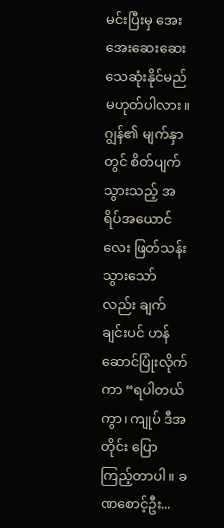မင်းပြီးမှ အေးအေးဆေးဆေး သေဆုံးနိုင်မည် မဟုတ်ပါလား။
ဂျွန်၏ မျက်နှာတွင် စိတ်ပျက်သွားသည့် အရိပ်အယောင်လေး ဖြတ်သန်းသွားသော်လည်း ချက်ချင်းပင် ဟန်ဆောင်ပြုံးလိုက်ကာ “ရပါတယ်ကွာ၊ ကျုပ် ဒီအတိုင်း ပြောကြည့်တာပါ။ ခဏစောင့်ဦး...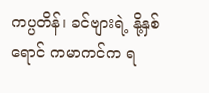ကပ္ပတိန်၊ ခင်ဗျားရဲ့ နို့နှစ်ရောင် ကမာကင်က ရ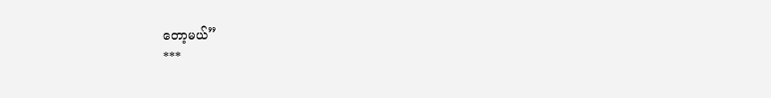တော့မယ်”
***